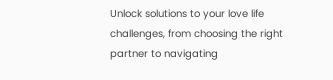Unlock solutions to your love life challenges, from choosing the right partner to navigating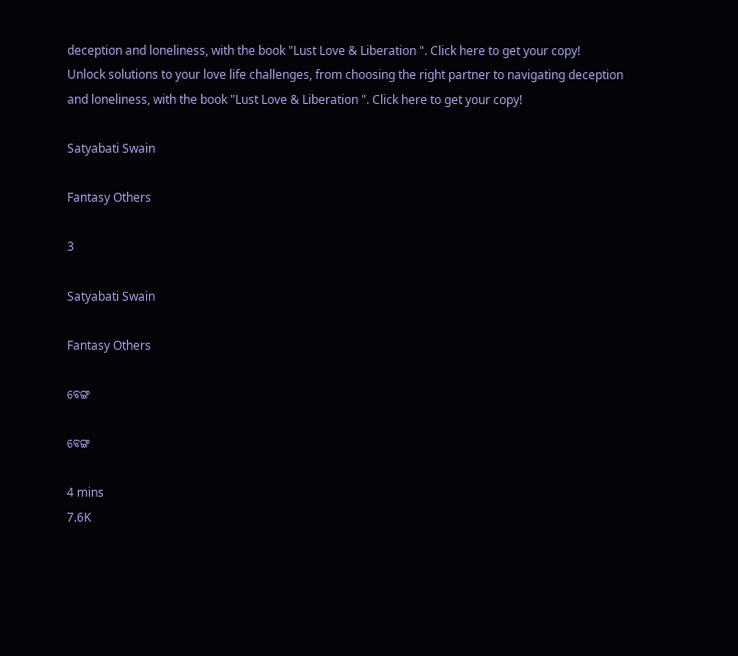deception and loneliness, with the book "Lust Love & Liberation ". Click here to get your copy!
Unlock solutions to your love life challenges, from choosing the right partner to navigating deception and loneliness, with the book "Lust Love & Liberation ". Click here to get your copy!

Satyabati Swain

Fantasy Others

3

Satyabati Swain

Fantasy Others

ବେଙ୍ଗ

ବେଙ୍ଗ

4 mins
7.6K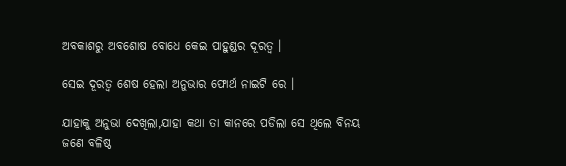ଅବକାଶରୁ ଅବଶୋଷ ବୋଧେ କେଇ ପାହୁଣ୍ଡର ଦୂରତ୍ୱ ।

ସେଇ ଦୂରତ୍ୱ ଶେଷ ହେଲା ଅନୁଭାର ଫୋର୍ଥ ନାଇଟି ରେ ।

ଯାହାକୁ ଅନୁଭା ଦେଖିଲା,ଯାହା କଥା ତା କାନରେ ପଡିଲା ସେ ଥିଲେ ବିନୟ ଜଣେ ବଳିଷ୍ଠ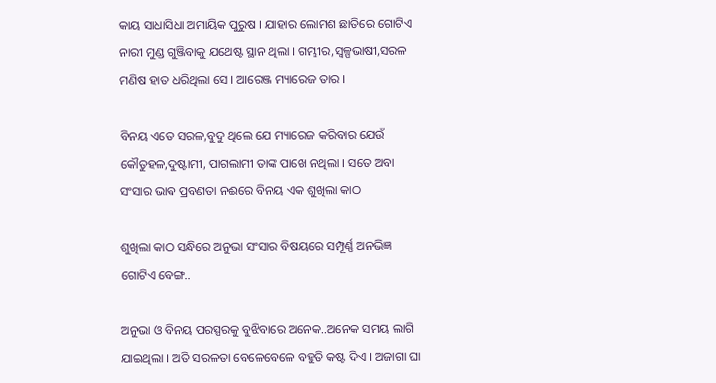କାୟ ସାଧାସିଧା ଅମାୟିକ ପୁରୁଷ । ଯାହାର ଲୋମଶ ଛାତିରେ ଗୋଟିଏ ନାରୀ ମୁଣ୍ଡ ଗୁଞ୍ଜିବାକୁ ଯଥେଷ୍ଟ ସ୍ଥାନ ଥିଲା । ଗମ୍ଭୀର,ସ୍ଵଳ୍ପଭାଷୀ,ସରଳ ମଣିଷ ହାତ ଧରିଥିଲା ସେ । ଆରେଞ୍ଜ ମ୍ୟାରେଜ ତାର ।

ବିନୟ ଏତେ ସରଳ,ବୁଦୁ ଥିଲେ ଯେ ମ୍ୟାରେଜ କରିବାର ଯେଉଁ କୌତୁହଳ,ଦୁଷ୍ଟାମୀ, ପାଗଲାମୀ ତାଙ୍କ ପାଖେ ନଥିଲା । ସତେ ଅବା ସଂସାର ଭାଵ ପ୍ରବଣତା ନଈରେ ବିନୟ ଏକ ଶୁଖିଲା କାଠ

ଶୁଖିଲା କାଠ ସନ୍ଧିରେ ଅନୁଭା ସଂସାର ବିଷୟରେ ସମ୍ପୂର୍ଣ୍ଣ ଅନଭିଜ୍ଞ ଗୋଟିଏ ବେଙ୍ଗ..

ଅନୁଭା ଓ ବିନୟ ପରସ୍ପରକୁ ବୁଝିବାରେ ଅନେକ..ଅନେକ ସମୟ ଲାଗି ଯାଇଥିଲା । ଅତି ସରଳତା ବେଳେବେଳେ ବହୁତି କଷ୍ଟ ଦିଏ । ଅଜାଗା ଘା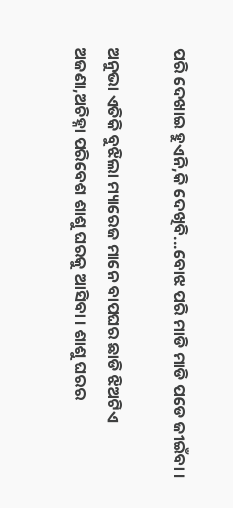ପରି ଦେଖାଇ ହୁଏନି,କି ଦେଖିବି...ବୋଝ ପରି ମାଡି ମାଡି ପଡେ ଜୀଇଁବା ।

ଅନୁଭା ଏତିକି ବୁଝିଲା ମ୍ୟାରେଜ ମାନେ ବାପଘର ଛାଡି ଝିଅଟିଏ ଅଜଣା,ଅଚିହ୍ନା ପରିବେଶ ଶାଶୁ ଘରକୁ ଆସିବା । ଶାଶୁ ଘରର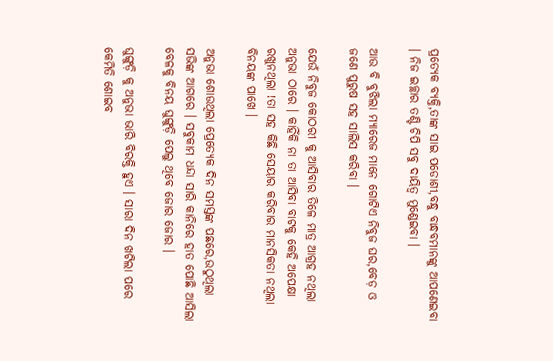ପ୍ରତ୍ୟେକ ବ୍ୟକ୍ତି,ତାଙ୍କ ସାଇ ପଡୋଶୀ,ବନ୍ଧୁ ବାନ୍ଧବମାନଙ୍କୁ ଆପଣେଇବା । ନିଜ ଇଚ୍ଛାର ତଣ୍ଟି ଚିପି ସବୁ ଦାୟିତ୍ୱ ମୁଣ୍ଡେଇବା ।

ଆଉ ବି ବୁଝିଲା ମ୍ୟାରେଜ ମାନେ ଗୋଟିଏ ନିବୁଜ ଘର,ବେଡ଼ ଓ ଜଣେ ପୁରୁଷ ସହ ସାଲିସ କରିବା ।

ଯେଉଁ ନିବୁଜ କୋଠରୀ କୁ ଆସିବାର ତିଳେ ମାତ୍ର ଆଗ୍ରହ ନଥିଲା ଅନୁଭା ଠାରେ । କାହିଁକି ନା ତା ଆସିବା ବାଟକୁ କେହି ଅପେକ୍ଷା ରଖୁନଥିଲା !ତା ସହ କିଛି ସେୟାର କରିବାର ମାନସିକତା ନଥିଲା ବିନୟଙ୍କ ପାଖେ ।

ଅନୁଭା ଶୋଉଥିଲା ପ୍ରେତ୍ୟେକ ଦିନ ସମସ୍ତଙ୍କ ପଛରେ,ଉଠୁଥିଲା ସଭିଙ୍କ ଆଗରେ । ସବୁକାମ ଧନ୍ଦା ସାରି କାନିରେ ହାତ ପୋଛି ଆସିଲା ବେଳକୁ ବିନୟ ଘୁଙ୍ଗୁଡ଼ି ପେଲୁ ଥିବେ ଜୋର ଜୋର ।

ଘୁଙ୍ଗୁଡ଼ି କୁ ଅନୁଭା ଭାରି ବିରକ୍ତି ହୁଏ । ସାରା ଦିନ ଖଟିଲା ପରେ କେମିତି ଶୋଇବ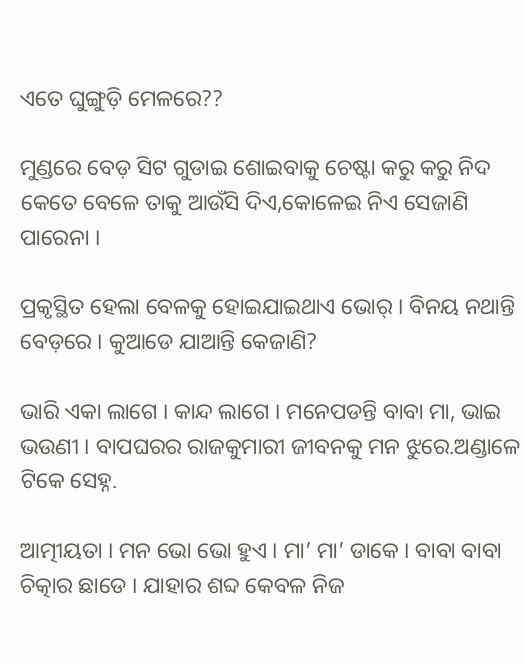ଏତେ ଘୁଙ୍ଗୁଡ଼ି ମେଳରେ??

ମୁଣ୍ଡରେ ବେଡ଼ ସିଟ ଗୁଡାଇ ଶୋଇବାକୁ ଚେଷ୍ଟା କରୁ କରୁ ନିଦ କେତେ ବେଳେ ତାକୁ ଆଉଁସି ଦିଏ,କୋଳେଇ ନିଏ ସେଜାଣି ପାରେନା ।

ପ୍ରକୃସ୍ଥିତ ହେଲା ବେଳକୁ ହୋଇଯାଇଥାଏ ଭୋର୍ । ବିନୟ ନଥାନ୍ତି ବେଡ଼ରେ । କୁଆଡେ ଯାଆନ୍ତି କେଜାଣି?

ଭାରି ଏକା ଲାଗେ । କାନ୍ଦ ଲାଗେ । ମନେପଡନ୍ତି ବାବା ମା, ଭାଇ ଭଉଣୀ । ବାପଘରର ରାଜକୁମାରୀ ଜୀବନକୁ ମନ ଝୁରେ.ଅଣ୍ଡାଳେ ଟିକେ ସେହ୍ନ.

ଆତ୍ମୀୟତା । ମନ ଭୋ ଭୋ ହୁଏ । ମା’ ମା’ ଡାକେ । ବାବା ବାବା ଚିତ୍କାର ଛାଡେ । ଯାହାର ଶବ୍ଦ କେବଳ ନିଜ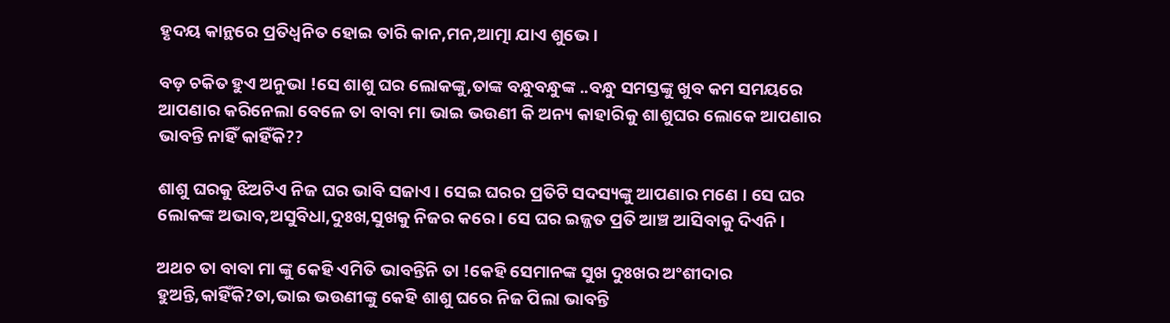ହୃଦୟ କାନ୍ଥରେ ପ୍ରତିଧ୍ବନିତ ହୋଇ ତାରି କାନ,ମନ,ଆତ୍ମା ଯାଏ ଶୁଭେ ।

ବଡ଼ ଚକିତ ହୁଏ ଅନୁଭା !ସେ ଶାଶୁ ଘର ଲୋକଙ୍କୁ,ତାଙ୍କ ବନ୍ଧୁବନ୍ଧୁଙ୍କ ..ବନ୍ଧୁ ସମସ୍ତଙ୍କୁ ଖୁବ କମ ସମୟରେ ଆପଣାର କରିନେଲା ବେଳେ ତା ବାବା ମା ଭାଇ ଭଉଣୀ କି ଅନ୍ୟ କାହାରିକୁ ଶାଶୁଘର ଲୋକେ ଆପଣାର ଭାବନ୍ତି ନାହିଁ କାହିଁକି??

ଶାଶୁ ଘରକୁ ଝିଅଟିଏ ନିଜ ଘର ଭାବି ସଜାଏ । ସେଇ ଘରର ପ୍ରତିଟି ସଦସ୍ୟଙ୍କୁ ଆପଣାର ମଣେ । ସେ ଘର ଲୋକଙ୍କ ଅଭାବ,ଅସୁବିଧା,ଦୁଃଖ,ସୁଖକୁ ନିଜର କରେ । ସେ ଘର ଇଜ୍ଜତ ପ୍ରତି ଆଞ୍ଚ ଆସିବାକୁ ଦିଏନି ।

ଅଥଚ ତା ବାବା ମା ଙ୍କୁ କେହି ଏମିତି ଭାବନ୍ତିନି ତା !କେହି ସେମାନଙ୍କ ସୁଖ ଦୁଃଖର ଅଂଶୀଦାର ହୁଅନ୍ତି,କାହିଁକି?ତା,ଭାଇ ଭଉଣୀଙ୍କୁ କେହି ଶାଶୁ ଘରେ ନିଜ ପିଲା ଭାବନ୍ତି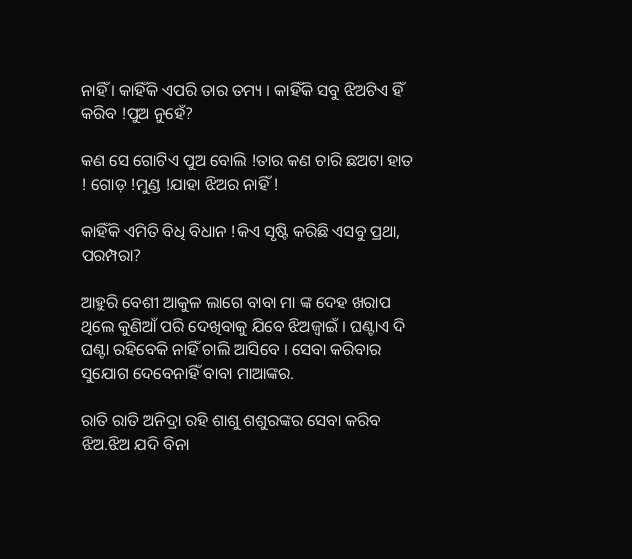ନାହିଁ । କାହିଁକି ଏପରି ତାର ତମ୍ୟ । କାହିଁକି ସବୁ ଝିଅଟିଏ ହିଁ କରିବ !ପୁଅ ନୁହେଁ?

କଣ ସେ ଗୋଟିଏ ପୁଅ ବୋଲି !ତାର କଣ ଚାରି ଛଅଟା ହାତ ! ଗୋଡ଼ !ମୁଣ୍ଡ !ଯାହା ଝିଅର ନାହିଁ !

କାହିଁକି ଏମିତି ବିଧି ବିଧାନ !କିଏ ସୃଷ୍ଟି କରିଛି ଏସବୁ ପ୍ରଥା, ପରମ୍ପରା?

ଆହୁରି ବେଶୀ ଆକୁଳ ଲାଗେ ବାବା ମା ଙ୍କ ଦେହ ଖରାପ ଥିଲେ କୁଣିଆଁ ପରି ଦେଖିବାକୁ ଯିବେ ଝିଅଜ୍ବାଇଁ । ଘଣ୍ଟାଏ ଦି ଘଣ୍ଟା ରହିବେକି ନାହିଁ ଚାଲି ଆସିବେ । ସେବା କରିବାର ସୁଯୋଗ ଦେବେନାହିଁ ବାବା ମାଆଙ୍କର.

ରାତି ରାତି ଅନିଦ୍ରା ରହି ଶାଶୁ ଶଶୁରଙ୍କର ସେବା କରିବ ଝିଅ.ଝିଅ ଯଦି ବିନା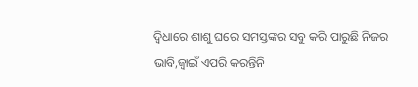ଦ୍ବିଧାରେ ଶାଶୁ ଘରେ ସମସ୍ତଙ୍କର ସବୁ କରି ପାରୁଛି ନିଜର ଭାବି,ଜ୍ୱାଇଁ ଏପରି କରନ୍ତିନି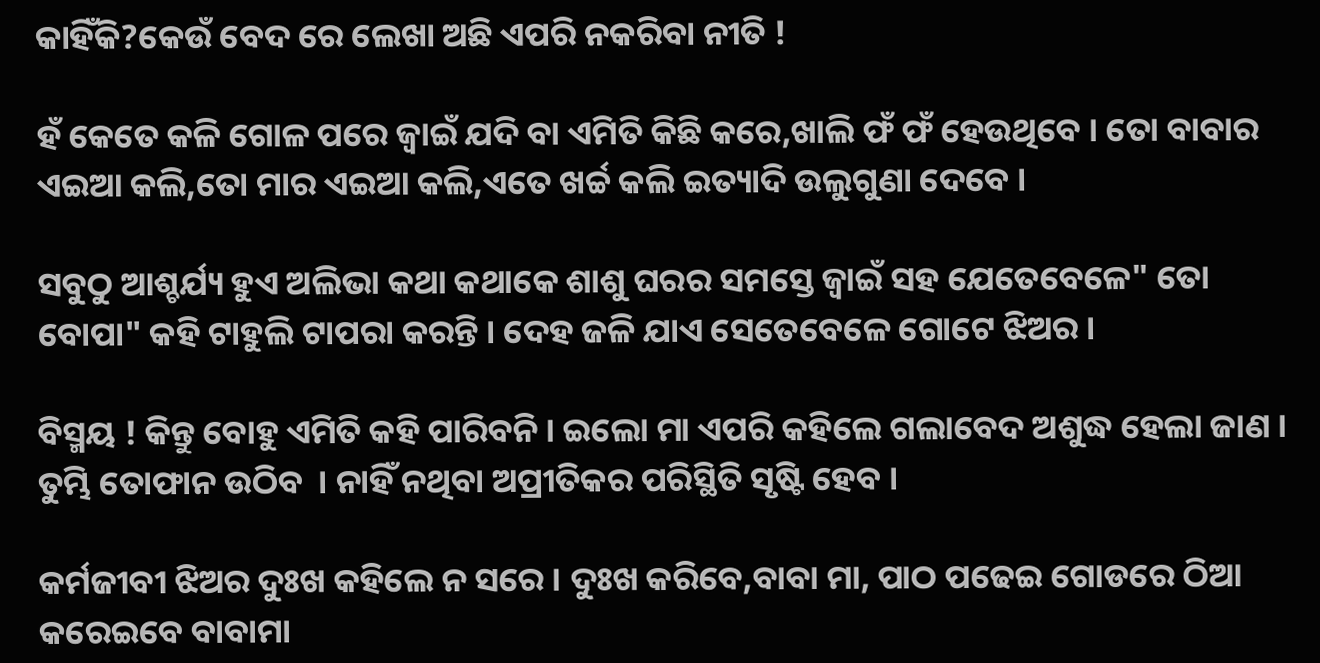କାହିଁକି?କେଉଁ ବେଦ ରେ ଲେଖା ଅଛି ଏପରି ନକରିବା ନୀତି !

ହଁ କେତେ କଳି ଗୋଳ ପରେ ଜ୍ୱାଇଁ ଯଦି ବା ଏମିତି କିଛି କରେ,ଖାଲି ଫଁ ଫଁ ହେଉଥିବେ । ତୋ ବାବାର ଏଇଆ କଲି,ତୋ ମାର ଏଇଆ କଲି,ଏତେ ଖର୍ଚ୍ଚ କଲି ଇତ୍ୟାଦି ଉଲୁଗୁଣା ଦେବେ ।

ସବୁଠୁ ଆଶ୍ଚର୍ଯ୍ୟ ହୁଏ ଅଲିଭା କଥା କଥାକେ ଶାଶୁ ଘରର ସମସ୍ତେ ଜ୍ୱାଇଁ ସହ ଯେତେବେଳେ" ତୋ ବୋପା" କହି ଟାହୁଲି ଟାପରା କରନ୍ତି । ଦେହ ଜଳି ଯାଏ ସେତେବେଳେ ଗୋଟେ ଝିଅର ।

ବିସ୍ମୟ ! କିନ୍ତୁ ବୋହୁ ଏମିତି କହି ପାରିବନି । ଇଲୋ ମା ଏପରି କହିଲେ ଗଲାବେଦ ଅଶୁଦ୍ଧ ହେଲା ଜାଣ । ତୁମ୍ଭି ତୋଫାନ ଉଠିବ  । ନାହିଁ ନଥିବା ଅପ୍ରୀତିକର ପରିସ୍ଥିତି ସୃଷ୍ଟି ହେବ ।

କର୍ମଜୀବୀ ଝିଅର ଦୁଃଖ କହିଲେ ନ ସରେ । ଦୁଃଖ କରିବେ,ବାବା ମା, ପାଠ ପଢେଇ ଗୋଡରେ ଠିଆ କରେଇବେ ବାବାମା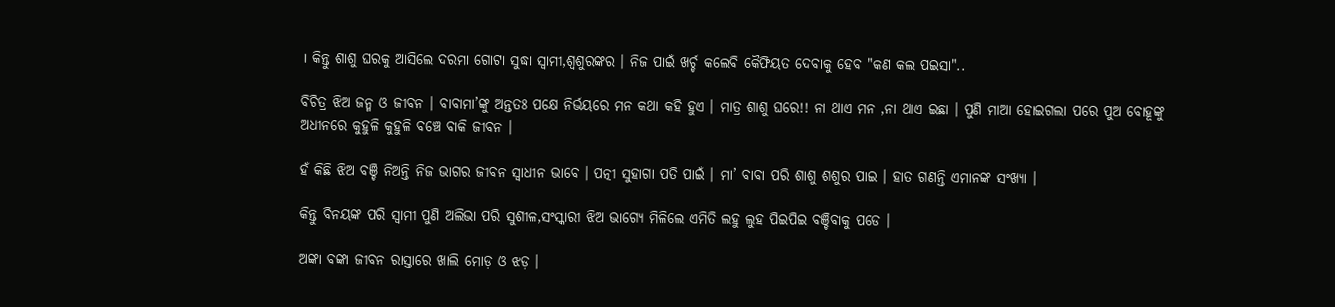। କିନ୍ତୁ ଶାଶୁ ଘରକୁ ଆସିଲେ ଦରମା ଗୋଟା ସୁଦ୍ଧା ସ୍ୱାମୀ,ଶ୍ୱଶୁରଙ୍କର । ନିଜ ପାଇଁ ଖର୍ଚ୍ଚ କଲେବି କୈଫିୟତ ଦେବାକୁ ହେବ "କଣ କଲ ପଇସା"..

ବିଚିତ୍ର ଝିଅ ଜନ୍ମ ଓ ଜୀବନ । ବାବାମା’ଙ୍କୁ ଅନ୍ତତଃ ପକ୍ଷେ ନିର୍ଭୟରେ ମନ କଥା କହି ହୁଏ । ମାତ୍ର ଶାଶୁ ଘରେ!! ନା ଥାଏ ମନ ,ନା ଥାଏ ଇଛା । ପୁଣି ମାଆ ହୋଇଗଲା ପରେ ପୁଅ ବୋହୂଙ୍କୁ ଅଧୀନରେ କୁହୁଳି କୁହୁଳି ବଞ୍ଚେ ବାକି ଜୀବନ ।

ହଁ କିଛି ଝିଅ ବଞ୍ଚି ନିଅନ୍ତି ନିଜ ଭାଗର ଜୀବନ ସ୍ୱାଧୀନ ଭାବେ । ପତ୍ନୀ ସୁହାଗା ପତି ପାଇଁ । ମା’ ବାବା ପରି ଶାଶୁ ଶଶୁର ପାଇ । ହାତ ଗଣନ୍ତି ଏମାନଙ୍କ ସଂଖ୍ୟା ।

କିନ୍ତୁ ବିନୟଙ୍କ ପରି ସ୍ୱାମୀ ପୁଣି ଅଲିଭା ପରି ସୁଶୀଳ,ସଂସ୍କାରୀ ଝିଅ ଭାଗ୍ୟେ ମିଳିଲେ ଏମିତି ଲହୁ ଲୁହ ପିଇପିଇ ବଞ୍ଚିବାକୁ ପଡେ ।

ଅଙ୍କା ବଙ୍କା ଜୀବନ ରାସ୍ତାରେ ଖାଲି ମୋଡ଼ ଓ ଝଡ଼ ।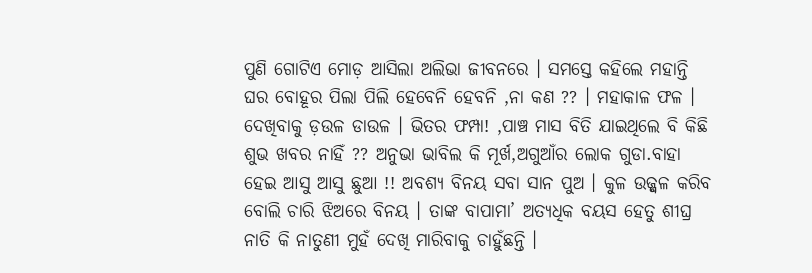ପୁଣି ଗୋଟିଏ ମୋଡ଼ ଆସିଲା ଅଲିଭା ଜୀବନରେ । ସମସ୍ତେ କହିଲେ ମହାନ୍ତି ଘର ବୋହୂର ପିଲା ପିଲି ହେବେନି ହେବନି ,ନା କଣ ?? । ମହାକାଳ ଫଳ । ଦେଖିବାକୁ ଡ଼ଉଳ ଡାଉଳ । ଭିତର ଫମ୍ପା! ,ପାଞ୍ଚ ମାସ ବିତି ଯାଇଥିଲେ ବି କିଛି ଶୁଭ ଖବର ନାହିଁ ?? ଅନୁଭା ଭାବିଲ କି ମୂର୍ଖ,ଅଗୁଆଁର ଲୋକ ଗୁଡା.ବାହା ହେଇ ଆସୁ ଆସୁ ଛୁଆ !! ଅବଶ୍ୟ ବିନୟ ସବା ସାନ ପୁଅ । କୁଳ ଉଜ୍ଜ୍ଵଳ କରିବ ବୋଲି ଚାରି ଝିଅରେ ବିନୟ । ତାଙ୍କ ବାପାମା’ ଅତ୍ୟଧିକ ବୟସ ହେତୁ ଶୀଘ୍ର ନାତି କି ନାତୁଣୀ ମୁହଁ ଦେଖି ମାରିବାକୁ ଚାହୁଁଛନ୍ତି ।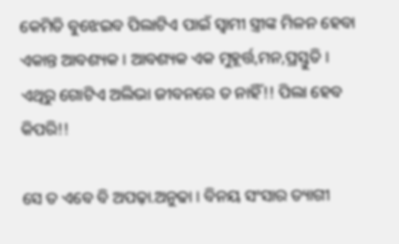କେମିତି ବୁଝେଇବ ପିଲାଟିଏ ପାଇଁ ସ୍ୱାମୀ ସ୍ତ୍ରୀଙ୍କ ମିଳନ ହେବା ଏକାନ୍ତ ଆବଶ୍ୟକ । ଆବଶ୍ୟକ ଏକ ମୁହୂର୍ତ୍ତ,ମନ,ପ୍ରସ୍ତୁତି । ଏଥିରୁ ଗୋଟିଏ ଅଲିଭା ଜୀବନରେ ତ ନାହିଁ!! ପିଲା ହେବ କିପରି!!

ସେ ତ ଏବେ ବି ଅପଢ଼ା.ଅନୁଢା । ବିନୟ ସଂସାର ତ୍ୟାଗୀ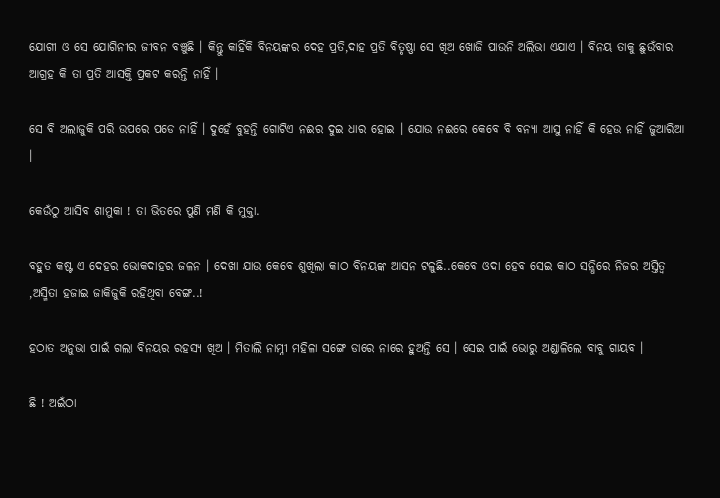ଯୋଗୀ ଓ ସେ ଯୋଗିନୀର ଜୀବନ ବଞ୍ଚୁଛି । କିନ୍ତୁ କାହିଁକି ବିନୟଙ୍କର ଦେହ ପ୍ରତି,ଦାହ ପ୍ରତି ବିତୃଷ୍ଣା ସେ ଖିଅ ଖୋଜି ପାଉନି ଅଲିଭା ଏଯାଏ । ବିନୟ ତାକୁ ଛୁଉଁବାର ଆଗ୍ରହ କି ତା ପ୍ରତି ଆସକ୍ତି ପ୍ରକଟ କରନ୍ତି ନାହିଁ ।

ସେ ବି ଅଲାଜୁକି ପରି ଉପରେ ପଡେ ନାହିଁ । ଦୁହେଁ ବୁହନ୍ତି ଗୋଟିଏ ନଈର ଦୁଇ ଧାର ହୋଇ । ଯୋଉ ନଈରେ କେବେ ବି ବନ୍ୟା ଆସୁ ନାହିଁ କି ହେଉ ନାହିଁ ଜୁଆରିଆ ।

କେଉଁଠୁ ଆସିବ ଶାମୁକା ! ତା ଭିତରେ ପୁଣି ମଣି କି ମୁକ୍ତା.

ବହୁତ କଷ୍ଟ ଏ ଦେହର ଭୋକଦାହର ଜଳନ । ଦେଖା ଯାଉ କେବେ ଶୁଖିଲା କାଠ ବିନୟଙ୍କ ଆସନ ଟଳୁଛି..କେବେ ଓଦା ହେବ ସେଇ କାଠ ସନ୍ଧିରେ ନିଜର ଅସ୍ତିତ୍ୱ ,ଅସ୍ମିତା ହଜାଇ ଜାକିଜୁକି ରହିଥିବା ବେଙ୍ଗ..!

ହଠାତ ଅନୁଭା ପାଇଁ ଗଲା ବିନୟର ରହସ୍ୟ ଖିଅ । ମିତାଲି ନାମ୍ନୀ ମହିଳା ସଙ୍ଗେ ଡାରେ ନାରେ ହୁଅନ୍ତି ସେ । ସେଇ ପାଇଁ ଭୋରୁ ଅଣ୍ଡାଳିଲେ ବାବୁ ଗାୟବ ।

ଛି ! ଅଇଁଠା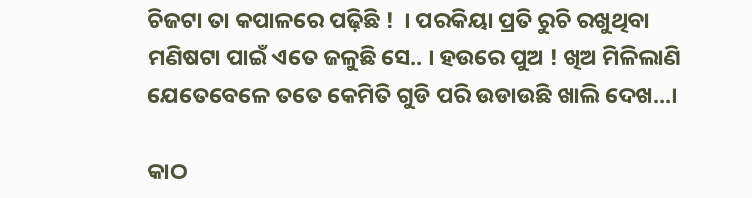ଚିଜଟା ତା କପାଳରେ ପଢ଼ିଛି !  । ପରକିୟା ପ୍ରତି ରୁଚି ରଖୁଥିବା ମଣିଷଟା ପାଇଁ ଏତେ ଜଳୁଛି ସେ.. । ହଉରେ ପୁଅ ! ଖିଅ ମିଳିଲାଣି ଯେତେବେଳେ ତତେ କେମିତି ଗୁଡି ପରି ଉଡାଉଛି ଖାଲି ଦେଖ...।

କାଠ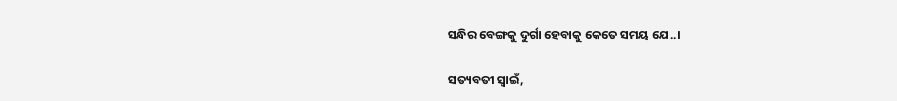ସନ୍ଧିର ବେଙ୍ଗକୁ ଦୁର୍ଗା ହେବାକୁ କେତେ ସମୟ ଯେ..।

ସତ୍ୟବତୀ ସ୍ୱାଇଁ,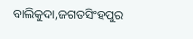ବାଲିକୁଦା,ଜଗତସିଂହପୁର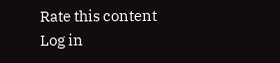Rate this content
Log in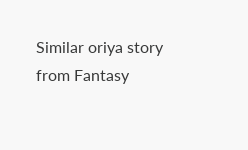Similar oriya story from Fantasy